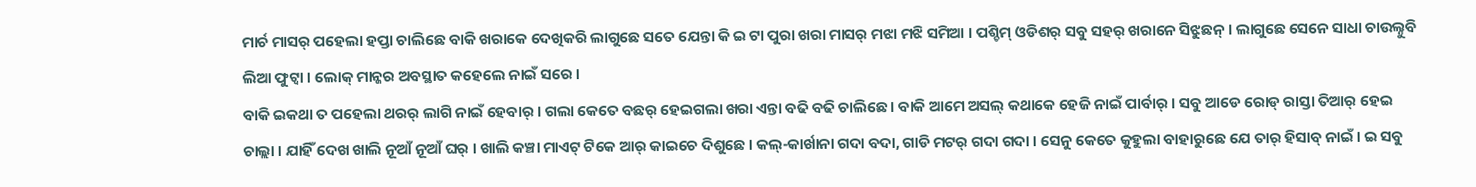ମାର୍ଚ ମାସର୍ ପହେଲା ହପ୍ତା ଚାଲିଛେ ବାକି ଖରାକେ ଦେଖିକରି ଲାଗୁଛେ ସତେ ଯେନ୍ତା କି ଇ ଟା ପୁରା ଖରା ମାସର୍ ମଝା ମଝି ସମିଆ । ପଶ୍ଚିମ୍ ଓଡିଶର୍ ସବୁ ସହର୍ ଖରାନେ ସିଝୁଛନ୍ । ଲାଗୁଛେ ସେନେ ସାଧା ଚାଉଲ୍ନୁବି ଲିଆ ଫୁଟ୍ବା । ଲୋକ୍ ମାନ୍କର ଅବସ୍ଥାତ କହେଲେ ନାଇଁ ସରେ ।
ବାକି ଇକଥା ତ ପହେଲା ଥରର୍ ଲାଗି ନାଇଁ ହେବାର୍ । ଗଲା କେତେ ବଛର୍ ହେଇଗଲା ଖରା ଏନ୍ତା ବଢି ବଢି ଚାଲିଛେ । ବାକି ଆମେ ଅସଲ୍ କଥାକେ ହେଜି ନାଇଁ ପାର୍ବାର୍ । ସବୁ ଆଡେ ରୋଡ୍ ରାସ୍ତା ତିଆର୍ ହେଇ ଚାଲ୍ଲା । ଯାହିଁ ଦେଖ ଖାଲି ନୂଆଁ ନୂଆଁ ଘର୍ । ଖାଲି କଞ୍ଚା ମାଏଟ୍ ଟିକେ ଆର୍ କାଇଚେ ଦିଶୁଛେ । କଲ୍-କାର୍ଖାନା ଗଦା ବଦା, ଗାଡି ମଟର୍ ଗଦା ଗଦା । ସେନୁ କେତେ କୁହୁଲା ବାହାରୁଛେ ଯେ ତାର୍ ହିସାବ୍ ନାଇଁ । ଇ ସବୁ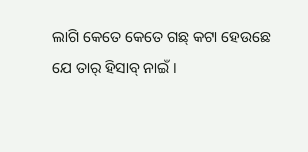ଲାଗି କେତେ କେତେ ଗଛ୍ କଟା ହେଉଛେ ଯେ ତାର୍ ହିସାବ୍ ନାଇଁ ।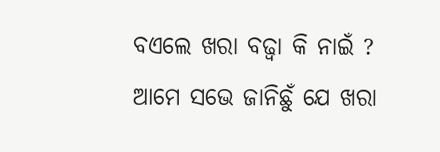ବଏଲେ ଖରା ବଢ୍ବା କି ନାଇଁ ?
ଆମେ ସଭେ ଜାନିଛୁଁ ଯେ ଖରା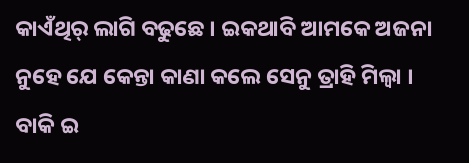କାଏଁଥିର୍ ଲାଗି ବଢୁଛେ । ଇକଥାବି ଆମକେ ଅଜନା ନୁହେ ଯେ କେନ୍ତା କାଣା କଲେ ସେନୁ ତ୍ରାହି ମିଲ୍ବା । ବାକି ଇ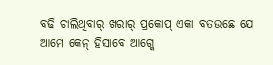ବଢି ଚାଲିଥିବାର୍ ଖରାର୍ ପ୍ରକୋପ୍ ଏକା ବତଉଛେ ଯେ ଆମେ କେନ୍ ହିସାବେ ଆଗ୍କେ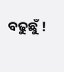ବଢୁଛୁଁ !